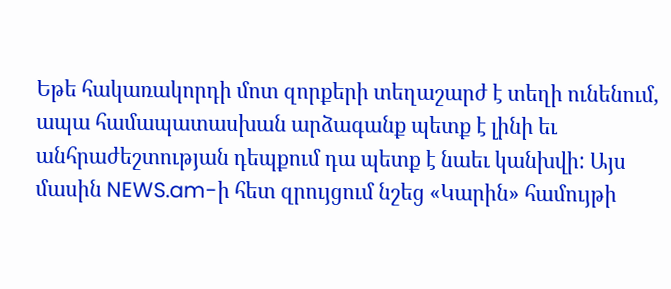Եթե հակառակորդի մոտ զորքերի տեղաշարժ է տեղի ունենում, ապա համապատասխան արձագանք պետք է լինի եւ անհրաժեշտության դեպքում դա պետք է նաեւ կանխվի: Այս մասին NEWS.am-ի հետ զրույցում նշեց «Կարին» համույթի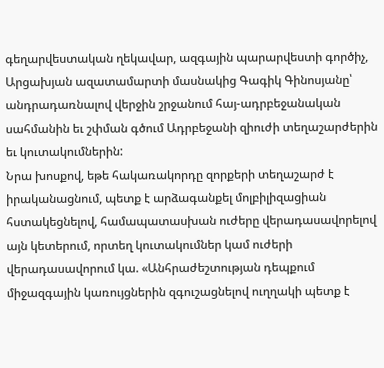գեղարվեստական ղեկավար, ազգային պարարվեստի գործիչ, Արցախյան ազատամարտի մասնակից Գագիկ Գինոսյանը՝ անդրադառնալով վերջին շրջանում հայ-ադրբեջանական սահմանին եւ շփման գծում Ադրբեջանի զիուժի տեղաշարժերին եւ կուտակումներին:
Նրա խոսքով, եթե հակառակորդը զորքերի տեղաշարժ է իրականացնում, պետք է արձագանքել մոլբիլիզացիան հստակեցնելով, համապատասխան ուժերը վերադասավորելով այն կետերում, որտեղ կուտակումներ կամ ուժերի վերադասավորում կա. «Անհրաժեշտության դեպքում միջազգային կառույցներին զգուշացնելով ուղղակի պետք է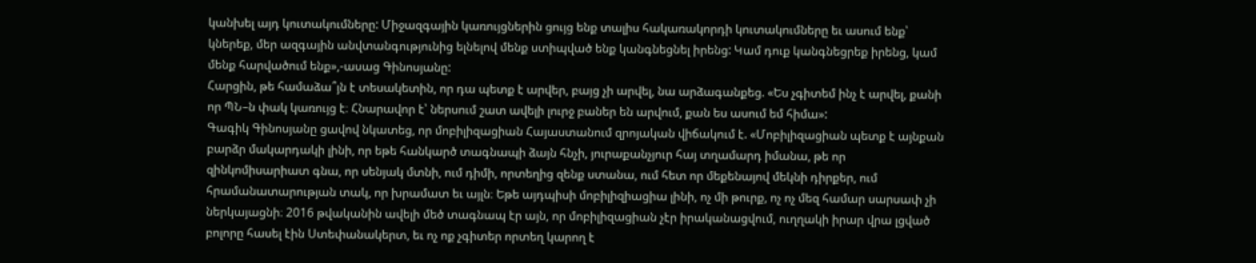կանխել այդ կուտակումները: Միջազգային կառույցներին ցույց ենք տալիս հակառակորդի կուտակումները եւ ասում ենք՝ կներեք, մեր ազգային անվտանգությունից ելնելով մենք ստիպված ենք կանգնեցնել իրենց: Կամ դուք կանգնեցրեք իրենց, կամ մենք հարվածում ենք»,-ասաց Գինոսյանը:
Հարցին, թե համաձա՞յն է տեսակետին, որ դա պետք է արվեր, բայց չի արվել, նա արձագանքեց. «Ես չգիտեմ ինչ է արվել, քանի որ ՊՆ–ն փակ կառույց է։ Հնարավոր է՝ ներսում շատ ավելի լուրջ բաներ են արվում, քան ես ասում եմ հիմա»:
Գագիկ Գինոսյանը ցավով նկատեց, որ մոբիլիզացիան Հայաստանում զրոյական վիճակում է. «Մոբիլիզացիան պետք է այնքան բարձր մակարդակի լինի, որ եթե հանկարծ տագնապի ձայն հնչի, յուրաքանչյուր հայ տղամարդ իմանա, թե որ զինկոմիսարիատ գնա, որ սենյակ մտնի, ում դիմի, որտեղից զենք ստանա, ում հետ որ մեքենայով մեկնի դիրքեր, ում հրամանատարության տակ, որ խրամատ եւ այլն։ Եթե այդպիսի մոբիլիզիացիա լինի, ոչ մի թուրք, ոչ ոչ մեզ համար սարսափ չի ներկայացնի։ 2016 թվականին ավելի մեծ տագնապ էր այն, որ մոբիլիզացիան չէր իրականացվում, ուղղակի իրար վրա լցված բոլորը հասել էին Ստեփանակերտ, եւ ոչ ոք չգիտեր որտեղ կարող է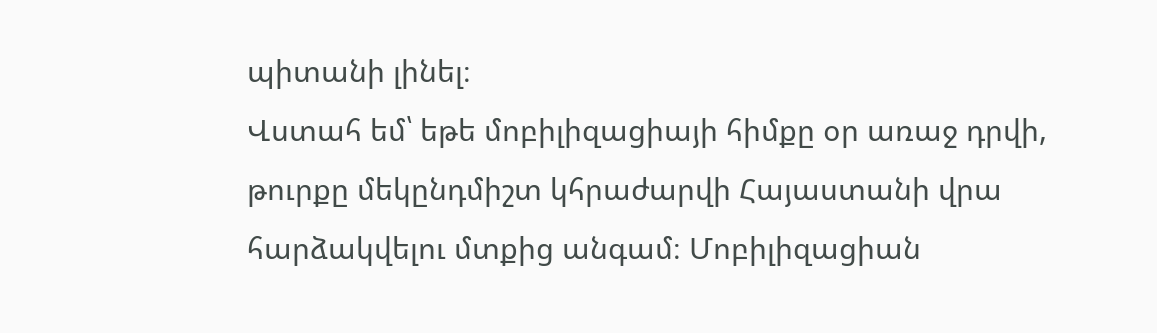պիտանի լինել։
Վստահ եմ՝ եթե մոբիլիզացիայի հիմքը օր առաջ դրվի, թուրքը մեկընդմիշտ կհրաժարվի Հայաստանի վրա հարձակվելու մտքից անգամ։ Մոբիլիզացիան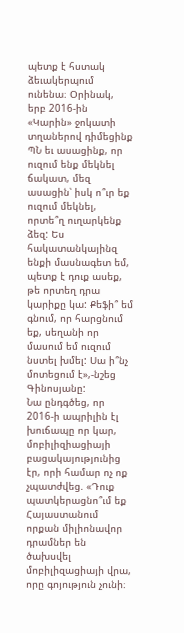պետք է հստակ ձեւակերպում ունենա։ Օրինակ, երբ 2016-ին «Կարին» ջոկատի տղաներով դիմեցինք ՊՆ եւ ասացինք, որ ուզում ենք մեկնել ճակատ, մեզ ասացին՝ իսկ ո՞ւր եք ուզում մեկնել, որտե՞ղ ուղարկենք ձեզ: Ես հակատանկայինզ ենքի մասնագետ եմ, պետք է դուք ասեք, թե որտեղ դրա կարիքը կա: Քեֆի՞ եմ գնում, որ հարցնում եք, սեղանի որ մասում եմ ուզում նստել խմել: Սա ի՞նչ մոտեցում է»,-նշեց Գինոսյանը:
Նա ընդգծեց, որ 2016-ի ապրիլին էլ խուճապը որ կար, մոբիլիզիացիայի բացակայությունից էր, որի համար ոչ ոք չպատժվեց. «Դուք պատկերացնո՞ւմ եք Հայաստանում որքան միլիոնավոր դրամներ են ծախսվել մոբիլիզացիայի վրա, որը գոյություն չունի։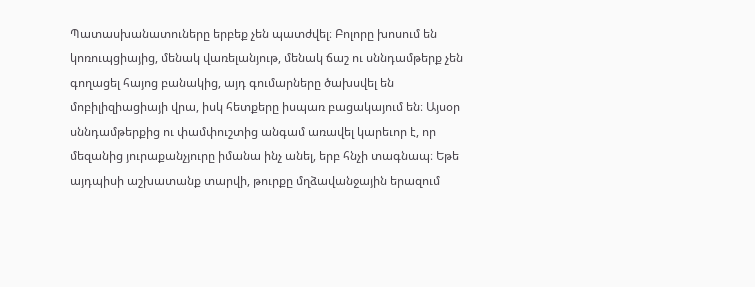Պատասխանատուները երբեք չեն պատժվել։ Բոլորը խոսում են կոռուպցիայից, մենակ վառելանյութ, մենակ ճաշ ու սննդամթերք չեն գողացել հայոց բանակից, այդ գումարները ծախսվել են մոբիլիզիացիայի վրա, իսկ հետքերը իսպառ բացակայում են։ Այսօր սննդամթերքից ու փամփուշտից անգամ առավել կարեւոր է, որ մեզանից յուրաքանչյուրը իմանա ինչ անել, երբ հնչի տագնապ։ Եթե այդպիսի աշխատանք տարվի, թուրքը մղձավանջային երազում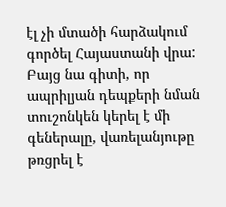էլ չի մտածի հարձակում գործել Հայաստանի վրա: Բայց նա գիտի, որ ապրիլյան դեպքերի նման տուշոնկեն կերել է մի գեներալը, վառելանյութը թռցրել է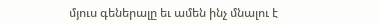մյուս գեներալը եւ ամեն ինչ մնալու է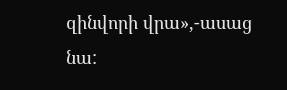զինվորի վրա»,-ասաց նա: